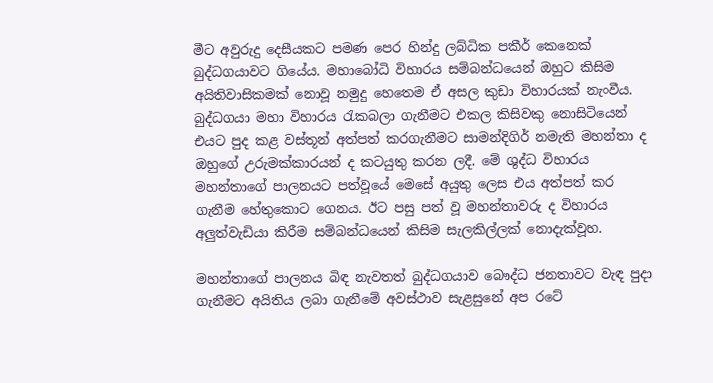මීට අවුරුදු දෙසීයකට පමණ පෙර හින්දු ලබ්ධික පකීර් කෙනෙක් බුද්ධගයාවට ගියේය. මහාබෝධි විහාරය සම්බන්ධයෙන් ඔහුට කිසිම අයිතිවාසිකමක් නොවූ නමුදු හෙතෙම ඒ අසල කුඩා විහාරයක් නැංවීය. බුද්ධගයා මහා විහාරය රැකබලා ගැනීමට එකල කිසිවකු නොසිටියෙන් එයට පුද කළ වස්තූන් අත්පත් කරගැනීමට සාමන්දිගිර් නමැති මහන්තා ද ඔහුගේ උරුමක්කාරයන් ද කටයුතු කරන ලදී. මේ ශුද්ධ විහාරය මහන්තාගේ පාලනයට පත්වූයේ මෙසේ අයුතු ලෙස එය අත්පත් කර ගැනීම හේතුකොට ගෙනය. ඊට පසු පත් වූ මහන්තාවරු ද විහාරය අලුත්වැඩියා කිරීම සම්බන්ධයෙන් කිසිම සැලකිල්ලක් නොදැක්වූහ.

මහන්තාගේ පාලනය බිඳ නැවතත් බුද්ධගයාව බෞද්ධ ජනතාවට වැඳ පුදා ගැනීමට අයිතිය ලබා ගැනීමේ අවස්ථාව සැළසුනේ අප රටේ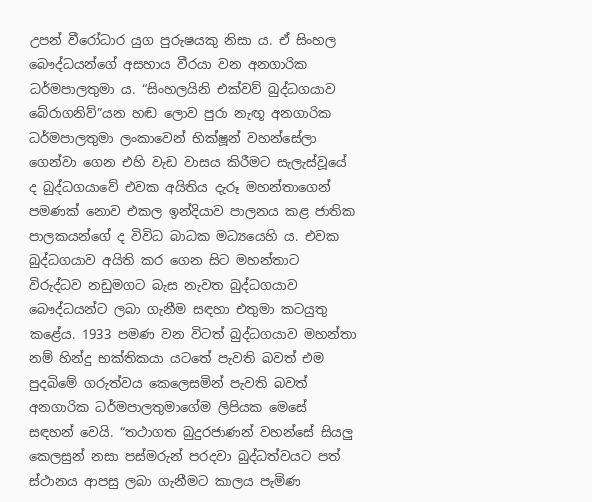උපන් වීරෝධාර යුග පුරුෂයකු නිසා ය. ඒ සිංහල බෞද්ධයන්ගේ අසහාය වීරයා වන අනගාරික ධර්මපාලතුමා ය. “සිංහලයිනි එක්වව් බුද්ධගයාව බේරාගනිව්”යන හඬ ලොව පුරා නැඟූ අනගාරික ධර්මපාලතුමා ලංකාවෙන් භික්ෂූන් වහන්සේලා ගෙන්වා ගෙන එහි වැඩ වාසය කිරීමට සැලැස්වූයේ ද බුද්ධගයාවේ එවක අයිතිය දැරූ මහන්තාගෙන් පමණක් නොව එකල ඉන්දියාව පාලනය කළ ජාතික පාලකයන්ගේ ද විවිධ බාධක මධ්‍යයෙහි ය. එවක බුද්ධගයාව අයිති කර ගෙන සිට මහන්තාට විරුද්ධව නඩුමගට බැස නැවත බුද්ධගයාව බෞද්ධයන්ට ලබා ගැනීම සඳහා එතුමා කටයුතු කළේය. 1933 පමණ වන විටත් බුද්ධගයාව මහන්තා නම් හින්දු භක්තිකයා යටතේ පැවති බවත් එම පුදබිමේ ගරුත්වය කෙලෙසමින් පැවති බවත් අනගාරික ධර්මපාලතුමාගේම ලිපියක මෙසේ සඳහන් වෙයි. “තථාගත බුදුරජාණන් වහන්සේ සියලු කෙලසුන් නසා පස්මරුන් පරදවා බුද්ධත්වයට පත් ස්ථානය ආපසු ලබා ගැනීමට කාලය පැමිණ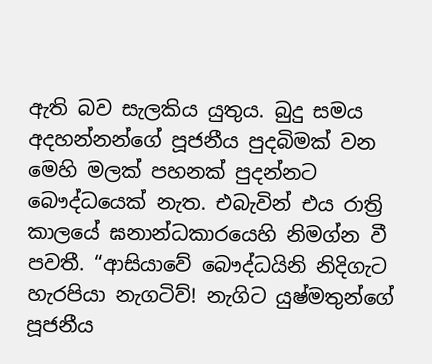ඇති බව සැලකිය යුතුය. බුදු සමය අදහන්නන්ගේ පූජනීය පුදබිමක් වන මෙහි මලක් පහනක් පුදන්නට බෞද්ධයෙක් නැත. එබැවින් එය රාත්‍රි කාලයේ ඝනාන්ධකාරයෙහි නිමග්න වී පවතී. “ආසියාවේ බෞද්ධයිනි නිදිගැට හැරපියා නැගටිව්! නැගිට යුෂ්මතුන්ගේ පූජනීය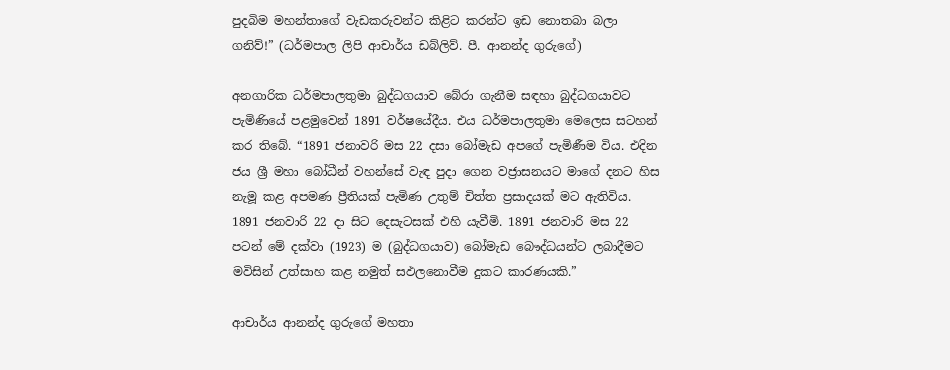පුදබිම මහන්තාගේ වැඩකරුවන්ට කිළිට කරන්ට ඉඩ නොතබා බලා ගනිව්!” (ධර්මපාල ලිපි ආචාර්ය ඩබ්ලිව්. පී. ආනන්ද ගුරුගේ)

අනගාරික ධර්මපාලතුමා බුද්ධගයාව බේරා ගැනීම සඳහා බුද්ධගයාවට පැමිණියේ පළමුවෙන් 1891 වර්ෂයේදීය. එය ධර්මපාලතුමා මෙලෙස සටහන් කර තිබේ. “1891 ජනාවරි මස 22 දසා බෝමැඩ අපගේ පැමිණීම විය. එදින ජය ශ්‍රී මහා බෝධීන් වහන්සේ වැඳ පුදා ගෙන වජ්‍රාසනයට මාගේ දනට හිස නැමූ කළ අපමණ ප්‍රීතියක් පැමිණ උතුම් චිත්ත ප්‍රසාදයක් මට ඇතිවිය. 1891 ජනවාරි 22 දා සිට දෙසැටසක් එහි යැවීමි. 1891 ජනවාරි මස 22 පටන් මේ දක්වා (1923) ම (බුද්ධගයාව) බෝමැඩ බෞද්ධයන්ට ලබාදීමට මවිසින් උත්සාහ කළ නමුත් සඵලනොවීම දුකට කාරණයකි.”

ආචාර්ය ආනන්ද ගුරුගේ මහතා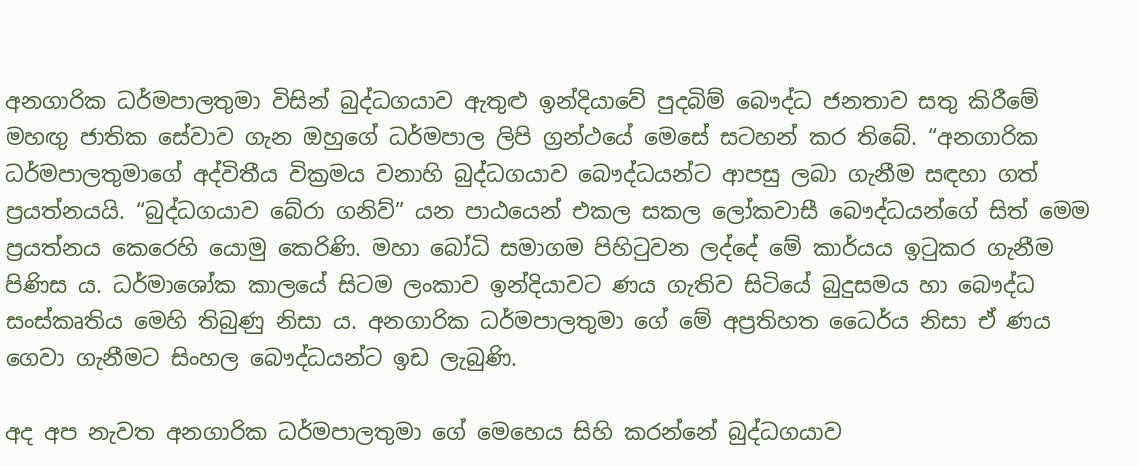අනගාරික ධර්මපාලතුමා විසින් බුද්ධගයාව ඇතුළු ඉන්දියාවේ පුදබිම් බෞද්ධ ජනතාව සතු කිරීමේ මහඟු ජාතික සේවාව ගැන ඔහුගේ ධර්මපාල ලිපි ග්‍රන්ථයේ මෙසේ සටහන් කර තිබේ. “අනගාරික ධර්මපාලතුමාගේ අද්විතීය වික්‍රමය වනාහි බුද්ධගයාව බෞද්ධයන්ට ආපසු ලබා ගැනීම සඳහා ගත් ප්‍රයත්නයයි. “බුද්ධගයාව බේරා ගනිව්” යන පාඨයෙන් එකල සකල ලෝකවාසී බෞද්ධයන්ගේ සිත් මෙම ප්‍රයත්නය කෙරෙහි යොමු කෙරිණි. මහා බෝධි සමාගම පිහිටුවන ලද්දේ මේ කාර්යය ඉටුකර ගැනීම පිණිස ය. ධර්මාශෝක කාලයේ සිටම ලංකාව ඉන්දියාවට ණය ගැතිව සිටියේ බුදුසමය හා බෞද්ධ සංස්කෘතිය මෙහි තිබුණු නිසා ය. අනගාරික ධර්මපාලතුමා ගේ මේ අප්‍රතිහත ධෛර්ය නිසා ඒ ණය ගෙවා ගැනීමට සිංහල බෞද්ධයන්ට ඉඩ ලැබුණි.

අද අප නැවත අනගාරික ධර්මපාලතුමා ගේ මෙහෙය සිහි කරන්නේ බුද්ධගයාව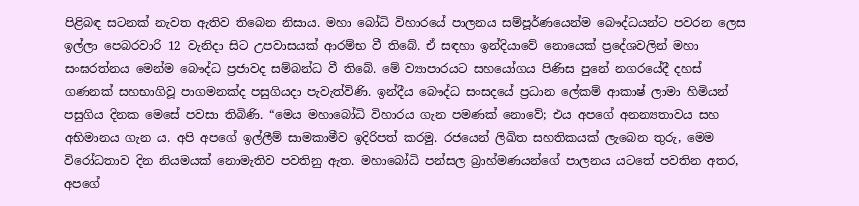පිළිබඳ සටනක් නැවත ඇතිව තිබෙන නිසාය. මහා බෝධි විහාරයේ පාලනය සම්පූර්ණයෙන්ම බෞද්ධයන්ට පවරන ලෙස ඉල්ලා පෙබරවාරි 12 වැනිදා සිට උපවාසයක් ආරම්භ වී තිබේ. ඒ සඳහා ඉන්දියාවේ නොයෙක් ප්‍රදේශවලින් මහා සංඝරත්නය මෙන්ම බෞද්ධ ප්‍රජාවද සම්බන්ධ වී තිබේ. මේ ව්‍යාපාරයට සහයෝගය පිණිස පුනේ නගරයේදී දහස් ගණනක් සහභාගිවූ පාගමනක්ද පසුගියදා පැවැත්විණි. ඉන්දීය බෞද්ධ සංසදයේ ප්‍රධාන ලේකම් ආකාෂ් ලාමා හිමියන් පසුගිය දිනක මෙසේ පවසා තිබිණි. “මෙය මහාබෝධි විහාරය ගැන පමණක් නොවේ; එය අපගේ අනන්‍යතාවය සහ අභිමානය ගැන ය. අපි අපගේ ඉල්ලීම් සාමකාමීව ඉදිරිපත් කරමු. රජයෙන් ලිඛිත සහතිකයක් ලැබෙන තුරු, මෙම විරෝධතාව දින නියමයක් නොමැතිව පවතිනු ඇත. මහාබෝධි පන්සල බ්‍රාහ්මණයන්ගේ පාලනය යටතේ පවතින අතර, අපගේ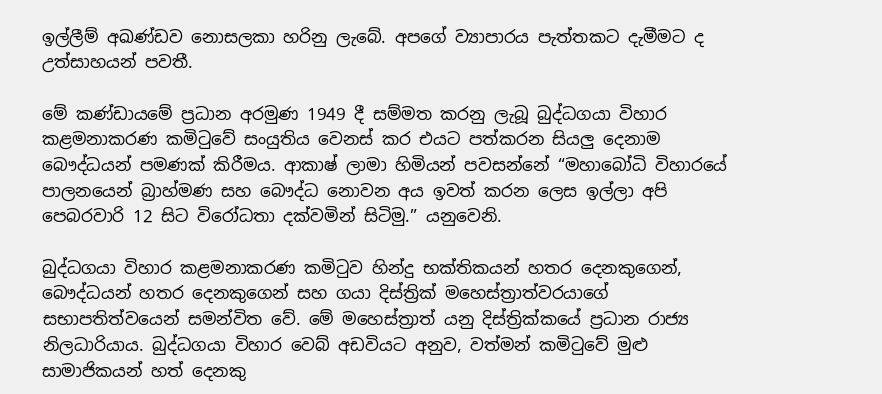ඉල්ලීම් අඛණ්ඩව නොසලකා හරිනු ලැබේ. අපගේ ව්‍යාපාරය පැත්තකට දැමීමට ද උත්සාහයන් පවතී.

මේ කණ්ඩායමේ ප්‍රධාන අරමුණ 1949 දී සම්මත කරනු ලැබූ බුද්ධගයා විහාර කළමනාකරණ කමිටුවේ සංයුතිය වෙනස් කර එයට පත්කරන සියලු දෙනාම බෞද්ධයන් පමණක් කිරීමය. ආකාෂ් ලාමා හිමියන් පවසන්නේ “මහාබෝධි විහාරයේ පාලනයෙන් බ්‍රාහ්මණ සහ බෞද්ධ නොවන අය ඉවත් කරන ලෙස ඉල්ලා අපි පෙබරවාරි 12 සිට විරෝධතා දක්වමින් සිටිමු.” යනුවෙනි.

බුද්ධගයා විහාර කළමනාකරණ කමිටුව හින්දු භක්තිකයන් හතර දෙනකුගෙන්, බෞද්ධයන් හතර දෙනකුගෙන් සහ ගයා දිස්ත්‍රික් මහෙස්ත්‍රාත්වරයාගේ සභාපතිත්වයෙන් සමන්විත වේ. මේ මහෙස්ත්‍රාත් යනු දිස්ත්‍රික්කයේ ප්‍රධාන රාජ්‍ය නිලධාරියාය. බුද්ධගයා විහාර වෙබ් අඩවියට අනුව, වත්මන් කමිටුවේ මුළු සාමාජිකයන් හත් දෙනකු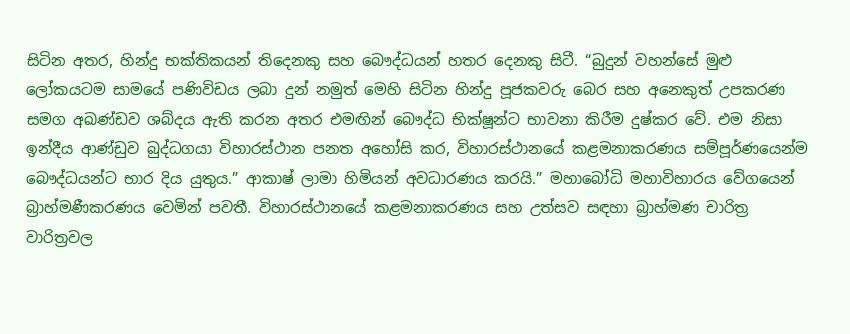සිටින අතර, හින්දු භක්තිකයන් තිදෙනකු සහ බෞද්ධයන් හතර දෙනකු සිටී. “බුදුන් වහන්සේ මුළු ලෝකයටම සාමයේ පණිවිඩය ලබා දුන් නමුත් මෙහි සිටින හින්දු පූජකවරු බෙර සහ අනෙකුත් උපකරණ සමග අඛණ්ඩව ශබ්දය ඇති කරන අතර එමඟින් බෞද්ධ භික්ෂූන්ට භාවනා කිරීම දුෂ්කර වේ. එම නිසා ඉන්දීය ආණ්ඩුව බුද්ධගයා විහාරස්ථාන පනත අහෝසි කර, විහාරස්ථානයේ කළමනාකරණය සම්පූර්ණයෙන්ම බෞද්ධයන්ට භාර දිය යුතුය.” ආකාෂ් ලාමා හිමියන් අවධාරණය කරයි.” මහාබෝධි මහාවිහාරය වේගයෙන් බ්‍රාහ්මණීකරණය වෙමින් පවතී. විහාරස්ථානයේ කළමනාකරණය සහ උත්සව සඳහා බ්‍රාහ්මණ චාරිත්‍ර වාරිත්‍රවල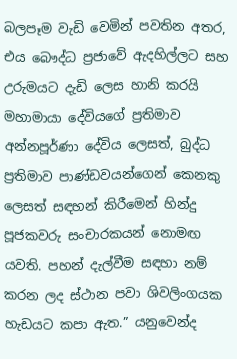බලපෑම වැඩි වෙමින් පවතින අතර, එය බෞද්ධ ප්‍රජාවේ ඇදහිල්ලට සහ උරුමයට දැඩි ලෙස හානි කරයි මහාමායා දේවියගේ ප්‍රතිමාව අන්නපූර්ණා දේවිය ලෙසත්, බුද්ධ ප්‍රතිමාව පාණ්ඩවයන්ගෙන් කෙනකු ලෙසත් සඳහන් කිරීමෙන් හින්දු පූජකවරු සංචාරකයන් නොමඟ යවති. පහන් දැල්වීම සඳහා නම් කරන ලද ස්ථාන පවා ශිවලිංගයක හැඩයට කපා ඇත.” යනුවෙන්ද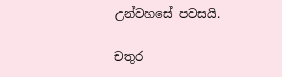උන්වහසේ පවසයි.

චතුර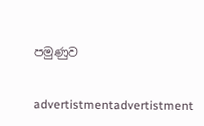පමුණුව


advertistmentadvertistment